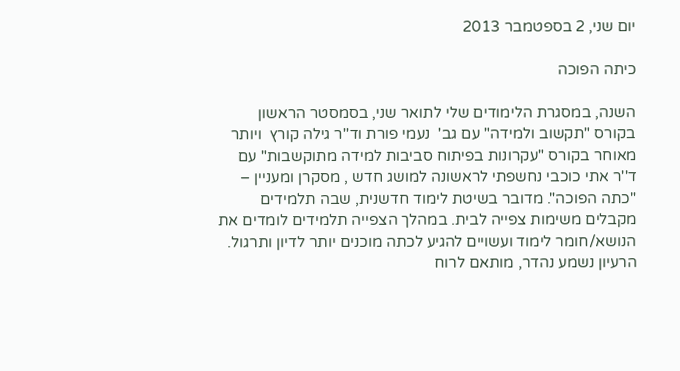יום שני, 2 בספטמבר 2013

כיתה הפוכה

השנה, במסגרת הלימודים שלי לתואר שני, בסמסטר הראשון בקורס "תקשוב ולמידה" עם גב'  נעמי פורת וד''ר גילה קורץ  ויותר מאוחר בקורס "עקרונות בפיתוח סביבות למידה מתוקשבות" עם  ד''ר אתי כוכבי נחשפתי לראשונה למושג חדש , מסקרן ומעניין – "כתה הפוכה". מדובר בשיטת לימוד חדשנית, שבה תלמידים מקבלים משימות צפייה לבית. במהלך הצפייה תלמידים לומדים את הנושא/חומר לימוד ועשויים להגיע לכתה מוכנים יותר לדיון ותרגול.
הרעיון נשמע נהדר, מותאם לרוח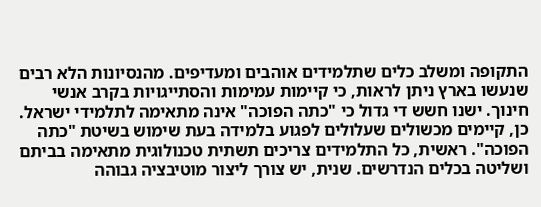התקופה ומשלב כלים שתלמידים אוהבים ומעדיפים. מהנסיונות הלא רבים שנעשו בארץ ניתן לראות, כי קיימות עמימות והסתייגויות בקרב אנשי חינוך. ישנו חשש די גדול כי "כתה הפוכה" אינה מתאימה לתלמידי ישראל. כן, קיימים מכשולים שעלולים לפגוע בלמידה בעת שימוש בשיטת "כתה הפוכה". ראשית, כל התלמידים צריכים תשתית טכנולוגית מתאימה בביתם ושליטה בכלים הנדרשים. שנית, יש צורך ליצור מוטיבציה גבוהה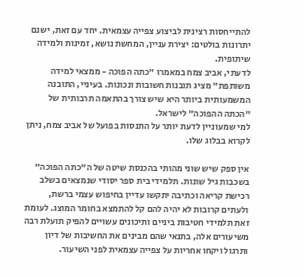להתייחסות רצינית לביצוע צפייה עצמאית. יחד עם זאת, ישנם יתרונות בולטים: יצירת עניין, המחשת נושא, זמינות ולמידה שיתופית.
לדעתי, אביב צמח במאמרו "כתה הפוכה - ממצאי למידה משותפת" מציג תובנות חשובות ונכונות. בעיניי, התובנה המשמעותית ביותר היא שיש צורך בהתאמה תרבותית של "הכתה ההפוכה" לישראל.
למי שמעוניין לדעת יותר על התנסות בפועל של אביב צמח, ניתן לקרוא בבלוג שלו.

אין ספק שיש שוני מהותי בהכנסת שיטה של ה"כתה הפוכה" בשכבות גיל שונות. תלמידי בית ספר יסודי שנמצאים בשלב רכישת קריאה וכתיבה יתקשו עדיין בחיפוש עצמי ברשת, ולעתים קרובות לא יהיה להם קל להתמצא בחומר המוצג. לעומת זאת תלמידי חטיבות ביניים ותיכונים עשויים להפיק תועלת רבה משיעורים אלה, בתנאי שהם מבינים את החשיבות של דיון ותרגול ויקחו אחריות על צפייה עצמאית לפני השיעור.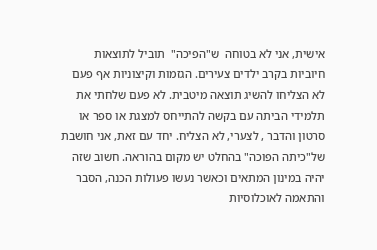אישית, אני לא בטוחה  ש"הפיכה"  תוביל לתוצאות חיוביות בקרב ילדים צעירים. הגזמות וקיצוניות אף פעם לא הצליחו להשיג תוצאה מיטבית. לא פעם שלחתי את תלמידי הביתה עם בקשה להתייחס למצגת או ספר או סרטון והדבר , לצערי, לא הצליח. יחד עם זאת, אני חושבת של"כיתה הפוכה" בהחלט יש מקום בהוראה. חשוב שזה יהיה במינון המתאים וכאשר נעשו פעולות הכנה, הסבר והתאמה לאוכלוסיות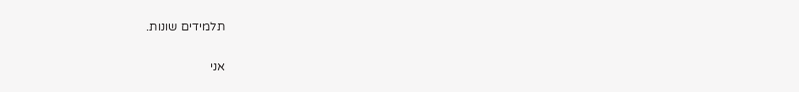תלמידים שונות.

אני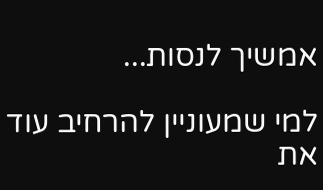אמשיך לנסות...

למי שמעוניין להרחיב עוד את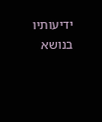ידיעותיו בנושא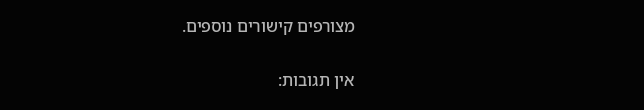מצורפים קישורים נוספים.

אין תגובות: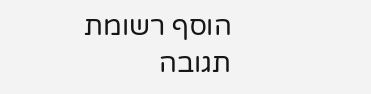הוסף רשומת תגובה